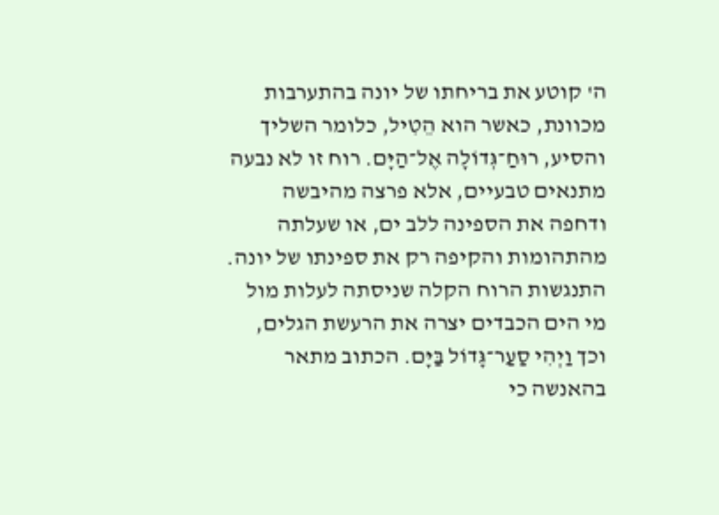ה' קוטע את בריחתו של יונה בהתערבות מכוונת, כאשר הוא הֵטִיל, כלומר השליך והסיע, רוּחַ־גְּדוֹלָה אֶל־הַיָּם. רוח זו לא נבעה מתנאים טבעיים, אלא פרצה מהיבשה ודחפה את הספינה ללב ים, או שעלתה מהתהומות והקיפה רק את ספינתו של יונה. התנגשות הרוח הקלה שניסתה לעלות מול מי הים הכבדים יצרה את הרעשת הגלים, וכך וַיְהִי סַעַר־גָּדוֹל בַּיָּם. הכתוב מתאר בהאנשה כי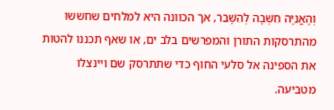וְהָאֳנִיָּה חִשְּׁבָה לְהִשָּׁבֵר, אך הכוונה היא למלחים שחששו מהתרסקות התורן והמפרשים בלב ים, או שאף תכננו להטות את הספינה אל סלעי החוף כדי שתתרסק שם ויינצלו מטביעה.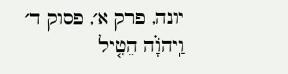יונה, פרק א׳, פסוק ד׳
וַֽיהֹוָ֗ה הֵטִ֤יל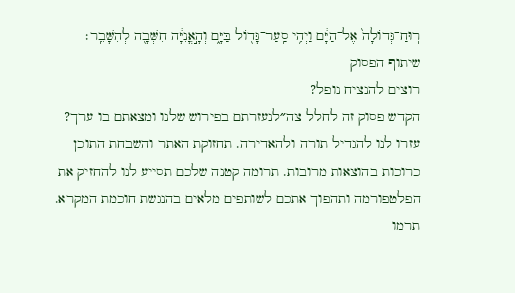רֽוּחַ־גְּדוֹלָה֙ אֶל־הַיָּ֔ם וַיְהִ֥י סַֽעַר־גָּד֖וֹל בַּיָּ֑ם וְהָ֣אֳנִיָּ֔ה חִשְּׁבָ֖ה לְהִשָּׁבֵֽר׃
שיתוף הפסוק
רוצים להנציח נופל?
הקדש פסוק זה לחלל צה״לנעזרתם בפירוש שלנו ומצאתם בו ערך?
עזרו לנו להגדיל תורה ולהאדירה. תחזוקת האתר והשבחת התוכן כרוכות בהוצאות מרובות. תרומה קטנה שלכם תסייע לנו להחזיק את הפלטפורמה ותהפוך אתכם לשותפים מלאים בהנגשת חוכמת המקרא.
תרמו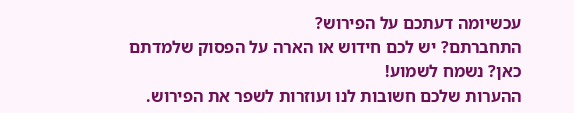עכשיומה דעתכם על הפירוש?
התחברתם? יש לכם חידוש או הארה על הפסוק שלמדתם כאן? נשמח לשמוע!
ההערות שלכם חשובות לנו ועוזרות לשפר את הפירוש.